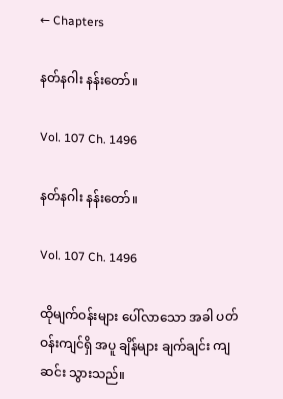← Chapters

နတ်နဂါး နန်းတော်။

Vol. 107 Ch. 1496

နတ်နဂါး နန်းတော်။

Vol. 107 Ch. 1496

ထိုမျက်ဝန်းများ ပေါ်လာသော အခါ ပတ်ဝန်းကျင်ရှိ အပူ ချိန်များ ချက်ချင်း ကျဆင်း သွားသည်။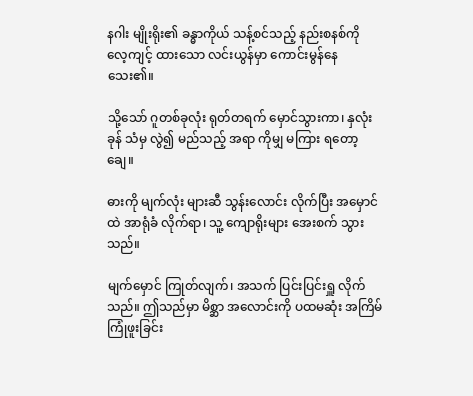နဂါး မျိုးရိုး၏ ခန္ဓာကိုယ် သန့်စင်သည့် နည်းစနစ်ကို လေ့ကျင့် ထားသော လင်းယွန်မှာ ကောင်းမွန်နေ သေး၏။

သို့သော် ဂူတစ်ခုလုံး ရုတ်တရက် မှောင်သွားကာ၊ နှလုံးခုန် သံမှ လွဲ၍ မည်သည့် အရာ ကိုမျှ မကြား ရတော့ချေ။

ဓားကို မျက်လုံး များဆီ သွန်းလောင်း လိုက်ပြီး အမှောင်ထဲ အာရုံခံ လိုက်ရာ၊ သူ့ ကျောရိုးများ အေးစက် သွားသည်။

မျက်မှောင် ကြုတ်လျက်၊ အသက် ပြင်းပြင်းရှူ လိုက်သည်။ ဤသည်မှာ မိစ္ဆာ အလောင်းကို ပထမဆုံး အကြိမ် ကြုံဖူးခြင်း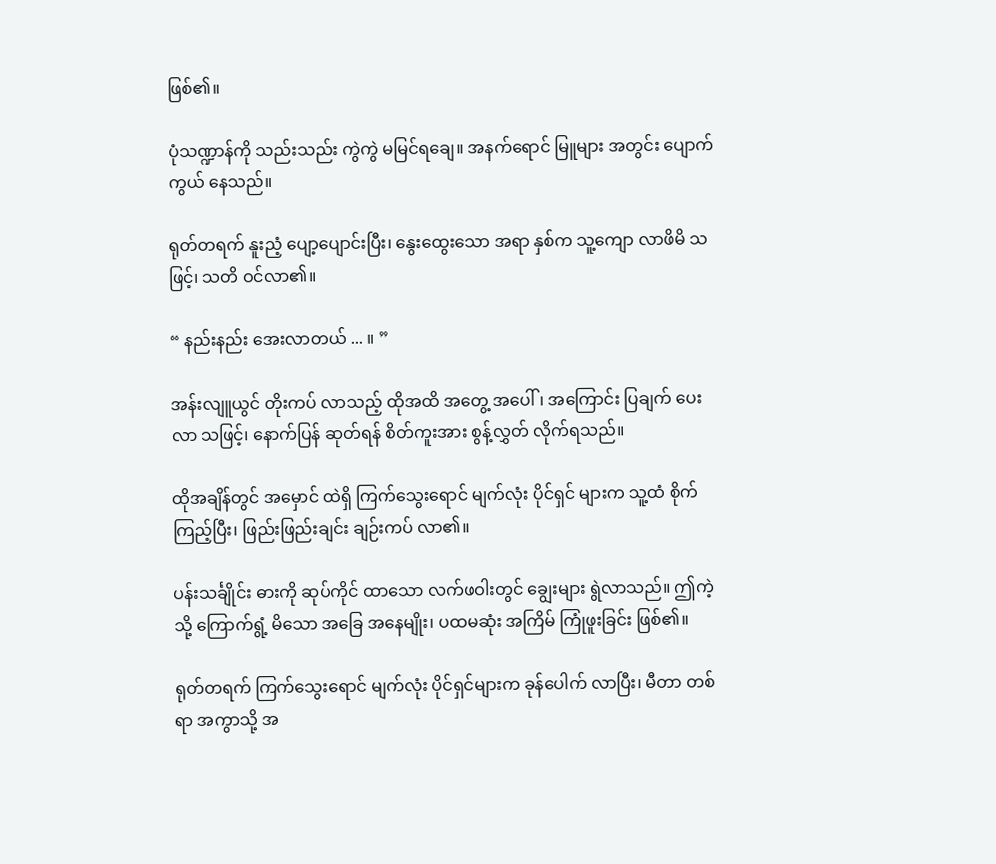ဖြစ်၏။

ပုံသဏ္ဍာန်ကို သည်းသည်း ကွဲကွဲ မမြင်ရချေ။ အနက်ရောင် မြူများ အတွင်း ပျောက်ကွယ် နေသည်။

ရုတ်တရက် နူးညံ့ ပျော့ပျောင်းပြီး၊ နွေးထွေးသော အရာ နှစ်က သူ့ကျော လာဖိမိ သဖြင့်၊ သတိ ဝင်လာ၏။

“ နည်းနည်း အေးလာတယ် ... ။ ”

အန်းလျူယွင် တိုးကပ် လာသည့် ထိုအထိ အတွေ့ အပေါ်၊ အကြောင်း ပြချက် ပေးလာ သဖြင့်၊ နောက်ပြန် ဆုတ်ရန် စိတ်ကူးအား စွန့်လွှတ် လိုက်ရသည်။

ထိုအချိန်တွင် အမှောင် ထဲရှိ ကြက်သွေးရောင် မျက်လုံး ပိုင်ရှင် များက သူ့ထံ စိုက်ကြည့်ပြီး၊ ဖြည်းဖြည်းချင်း ချဉ်းကပ် လာ၏။

ပန်းသင်္ချိုင်း ဓားကို ဆုပ်ကိုင် ထာသော လက်ဖဝါးတွင် ချွေးများ ရွဲလာသည်။ ဤကဲ့သို့ ကြောက်ရွံ့ မိသော အခြေ အနေမျိုး၊ ပထမဆုံး အကြိမ် ကြုံဖူးခြင်း ဖြစ်၏။

ရုတ်တရက် ကြက်သွေးရောင် မျက်လုံး ပိုင်ရှင်များက ခုန်ပေါက် လာပြီး၊ မီတာ တစ်ရာ အကွာသို့ အ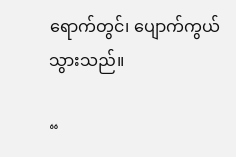ရောက်တွင်၊ ပျောက်ကွယ် သွားသည်။

“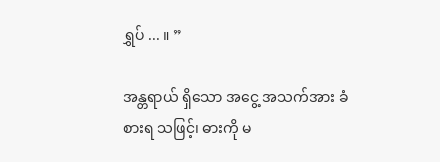ရွှပ် ... ။ ”

အန္တရာယ် ရှိသော အငွေ့ အသက်အား ခံစားရ သဖြင့်၊ ဓားကို မ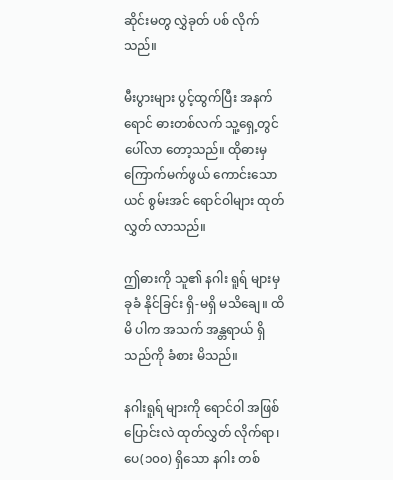ဆိုင်းမတွ လွှဲခုတ် ပစ် လိုက်သည်။

မီးပွားများ ပွင့်ထွက်ပြီး အနက်ရောင် ဓားတစ်လက် သူ့ရှေ့တွင် ပေါ်လာ တော့သည်။ ထိုဓားမှ ကြောက်မက်ဖွယ် ကောင်းသော ယင် စွမ်းအင် ရောင်ဝါများ ထုတ်လွှတ် လာသည်။

ဤဓားကို သူ၏ နဂါး ရူရ် များမှ ခုခံ နိုင်ခြင်း ရှိ-မရှိ မသိချေ။ ထိမိ ပါက အသက် အန္တရာယ် ရှိ သည်ကို ခံစား မိသည်။

နဂါးရူရ် များကို ရောင်ဝါ အဖြစ် ပြောင်းလဲ ထုတ်လွှတ် လိုက်ရာ၊ ပေ(၁၀၀) ရှိသော နဂါး တစ်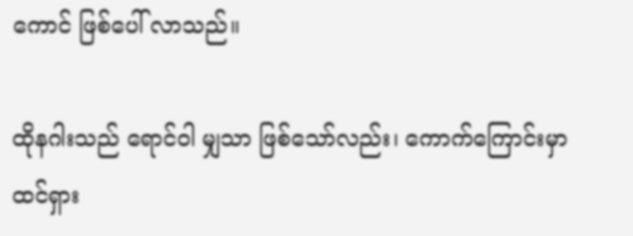ကောင် ဖြစ်ပေါ် လာသည်။

ထိုနဂါးသည် ရောင်ဝါ မျှသာ ဖြစ်သော်လည်း၊ ကောက်ကြောင်းမှာ ထင်ရှား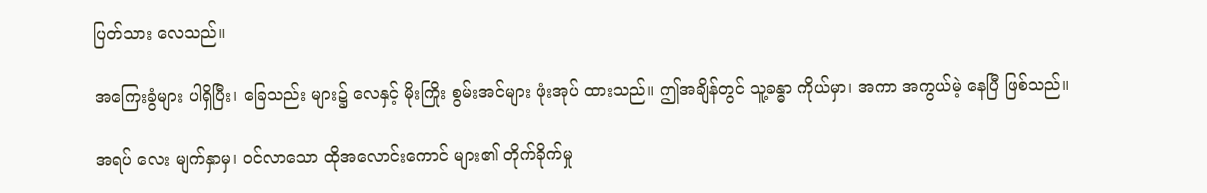ပြတ်သား လေသည်။

အကြေးခွံများ ပါရှိပြီး၊ ခြေသည်း များ၌ လေနှင့် မိုးကြိုး စွမ်းအင်များ ဖုံးအုပ် ထားသည်။ ဤအချိန်တွင် သူ့ခန္ဓာ ကိုယ်မှာ၊ အကာ အကွယ်မဲ့ နေပြီ ဖြစ်သည်။

အရပ် လေး မျက်နှာမှ၊ ဝင်လာသော ထိုအလောင်းကောင် များ၏ တိုက်ခိုက်မှု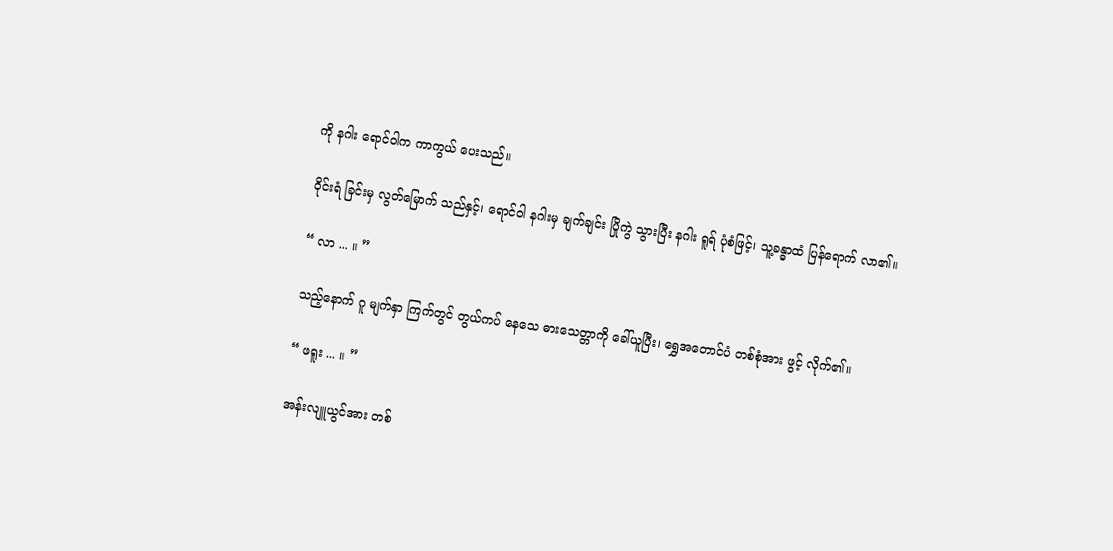ကို နဂါး ရောင်ဝါက ကာကွယ် ပေးသည်။

ဝိုင်းရံ ခြင်းမှ လွတ်မြောက် သည်နှင့်၊ ရောင်ဝါ နဂါးမှ ချက်ချင်း ပြိုကွဲ သွားပြီး နဂါး ရူရ် ပုံစံဖြင့်၊ သူ့ခန္ဓာထံ ပြန်ရောက် လာ၏။

“ လာ ... ။ ”

သည့်နောက် ဂူ မျက်နှာ ကြက်တွင် တွယ်ကပ် နေသေ ဓားသေတ္တာကို ခေါ်ယူပြီး၊ ရွှေအတောင်ပံ တစ်စုံအား ဖွင့် လိုက်၏။

“ ဖရူး ... ။ ”

အန်းလျူယွင်အား တစ်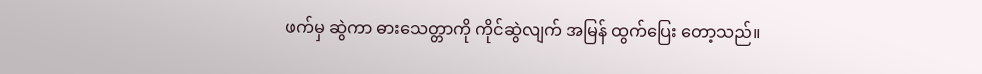ဖက်မှ ဆွဲကာ ဓားသေတ္တာကို ကိုင်ဆွဲလျက် အမြန် ထွက်ပြေး တော့သည်။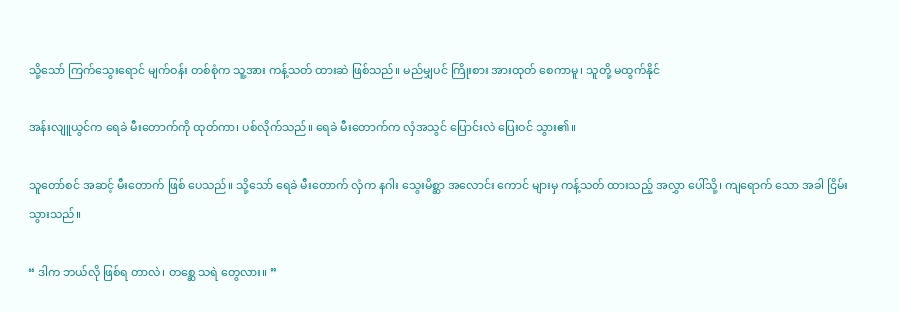သို့သော် ကြက်သွေးရောင် မျက်ဝန်း တစ်စုံက သူ့အား ကန့်သတ် ထားဆဲ ဖြစ်သည်။ မည်မျှပင် ကြိုးစား အားထုတ် စေကာမူ၊ သူတို့ မထွက်နိုင်

အန်းလျူယွင်က ရေခဲ မီးတောက်ကို ထုတ်ကာ၊ ပစ်လိုက်သည်။ ရေခဲ မီးတောက်က လှံအသွင် ပြောင်းလဲ ပြေးဝင် သွား၏။

သူတော်စင် အဆင့် မီးတောက် ဖြစ် ပေသည်။ သို့သော် ရေခဲ မီးတောက် လှံက နဂါး သွေးမိစ္ဆာ အလောင်း ကောင် များမှ ကန့်သတ် ထားသည့် အလွှာ ပေါ်သို့၊ ကျရောက် သော အခါ ငြိမ်းသွားသည်။

“ ဒါက ဘယ်လို ဖြစ်ရ တာလဲ၊ တစ္ဆေ သရဲ တွေလား။ ”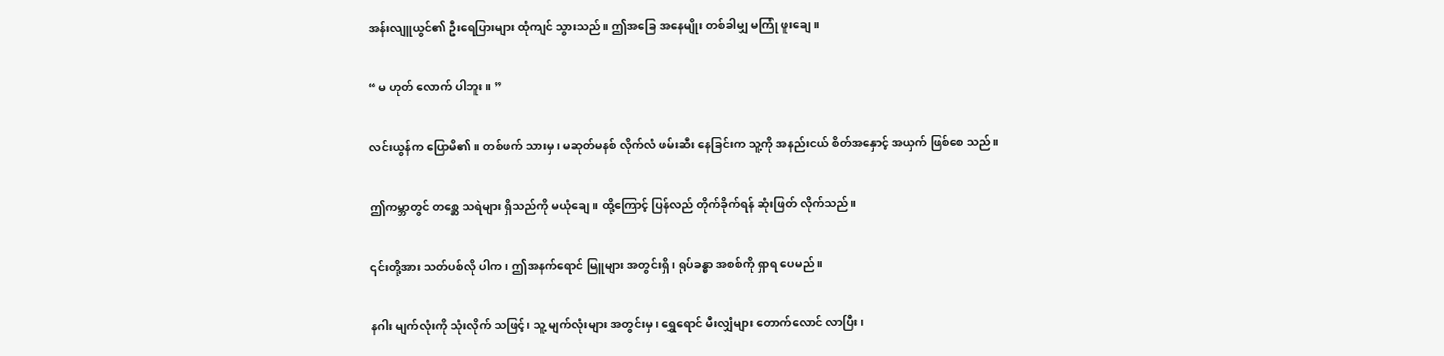အန်းလျူယွင်၏ ဦးရေပြားများ ထုံကျင် သွားသည်။ ဤအခြေ အနေမျိုး တစ်ခါမျှ မကြုံ ဖူးချေ။

“ မ ဟုတ် လောက် ပါဘူး။ ”

လင်းယွန်က ပြောမိ၏။ တစ်ဖက် သားမှ၊ မဆုတ်မနစ် လိုက်လံ ဖမ်းဆီး နေခြင်းက သူ့ကို အနည်းငယ် စိတ်အနှောင့် အယှက် ဖြစ်စေ သည်။

ဤကမ္ဘာတွင် တစ္ဆေ သရဲများ ရှိသည်ကို မယုံချေ။ ထို့ကြောင့် ပြန်လည် တိုက်ခိုက်ရန် ဆုံးဖြတ် လိုက်သည်။

၎င်းတို့အား သတ်ပစ်လို ပါက၊ ဤအနက်ရောင် မြူများ အတွင်းရှိ၊ ရုပ်ခန္ဓာ အစစ်ကို ရှာရ ပေမည်။

နဂါး မျက်လုံးကို သုံးလိုက် သဖြင့်၊ သူ့ မျက်လုံးများ အတွင်းမှ၊ ရွှေရောင် မီးလျှံများ တောက်လောင် လာပြီး၊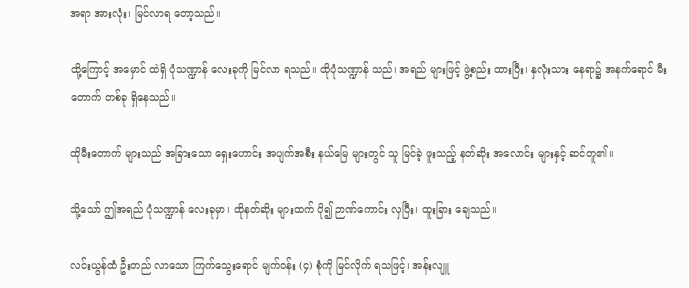အရာ အားလုံး၊ မြင်လာရ တော့သည်။

ထို့ကြောင့် အမှောင် ထဲရှိ ပုံသဏ္ဍာန် လေးခုကို မြင်လာ ရသည်။ ထိုပုံသဏ္ဍာန် သည်၊ အရည် များဖြင့် ဖွဲ့စည်း ထားပြီး၊ နှလုံးသား နေရာ၌ အနက်ရောင် မီးတောက် တစ်ခု ရှိနေသည်။

ထိုမီးတောက် များသည် အခြားသော ရှေးဟောင်း အပျက်အစီး နယ်မြေ များတွင် သူ မြင်ခဲ့ ဖူးသည့် နတ်ဆိုး အလောင်း များနှင့် ဆင်တူ၏။

သို့သော် ဤအရည် ပုံသဏ္ဍာန် လေးခုမှာ၊ ထိုနတ်ဆိုး များထက် ပို၍ ဉာဏ်ကောင်း လှပြီး၊ ထူးခြား ချေသည်။

လင်းယွန်ထံ ဦးတည် လာသော ကြက်သွေးရောင် မျက်ဝန်း (၄) စုံကို မြင်လိုက် ရသဖြင့်၊ အန်းလျူ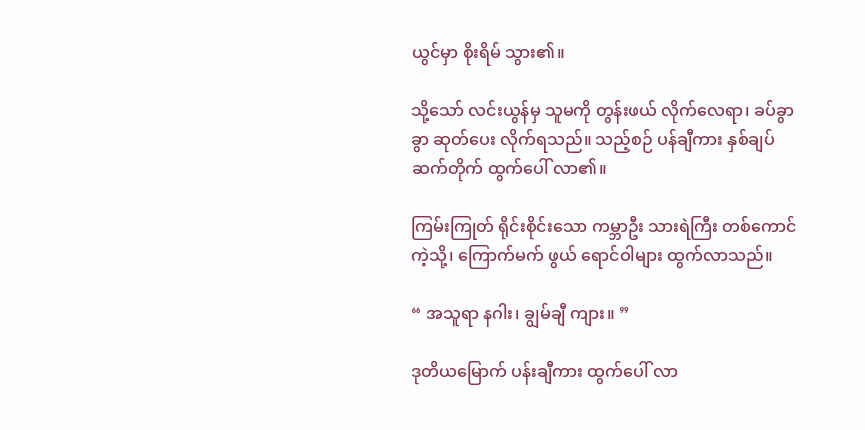ယွင်မှာ စိုးရိမ် သွား၏။

သို့သော် လင်းယွန်မှ သူမကို တွန်းဖယ် လိုက်လေရာ၊ ခပ်ခွာခွာ ဆုတ်ပေး လိုက်ရသည်။ သည့်စဉ် ပန်ချီကား နှစ်ချပ် ဆက်တိုက် ထွက်ပေါ် လာ၏။

ကြမ်းကြုတ် ရိုင်းစိုင်းသော ကမ္ဘာဦး သားရဲကြီး တစ်ကောင် ကဲ့သို့၊ ကြောက်မက် ဖွယ် ရောင်ဝါများ ထွက်လာသည်။

“ အသူရာ နဂါး၊ ချွမ်ချီ ကျား။ ”

ဒုတိယမြောက် ပန်းချီကား ထွက်ပေါ် လာ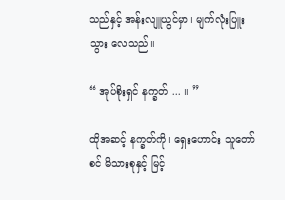သည်နှင့် အန်းလျူယွင်မှာ၊ မျက်လုံးပြူး သွား လေသည်။

“ အုပ်စိုးရှင် နက္ခတ် ... ။ ”

ထိုအဆင့် နက္ခတ်ကို၊ ရှေးဟောင်း သူတော်စင် မိသားစုနှင့် မြင့်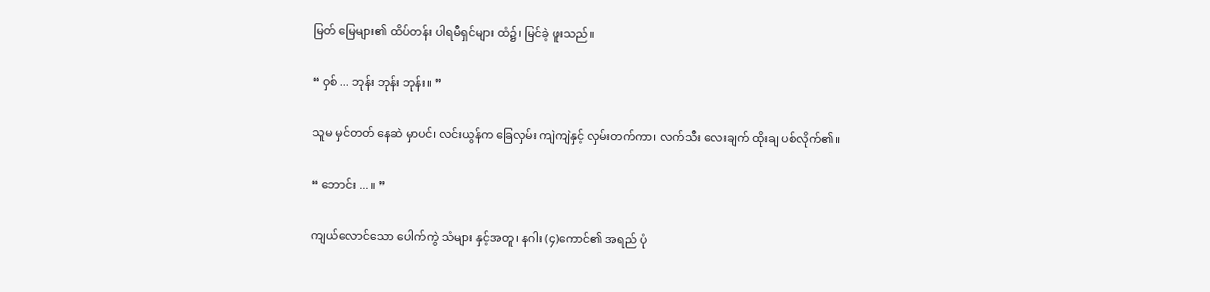မြတ် မြေများ၏ ထိပ်တန်း ပါရမီရှင်များ ထံ၌၊ မြင်ခဲ့ ဖူးသည်။

“ ဝှစ် ... ဘုန်း ဘုန်း ဘုန်း။ ”

သူမ မှင်တတ် နေဆဲ မှာပင်၊ လင်းယွန်က ခြေလှမ်း ကျဲကျဲနှင့် လှမ်းတက်ကာ၊ လက်သီး လေးချက် ထိုးချ ပစ်လိုက်၏။

“ ဘောင်း ... ။ ”

ကျယ်လောင်သော ပေါက်ကွဲ သံများ နှင့်အတူ၊ နဂါး (၄)ကောင်၏ အရည် ပုံ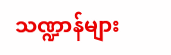သဏ္ဍာန်များ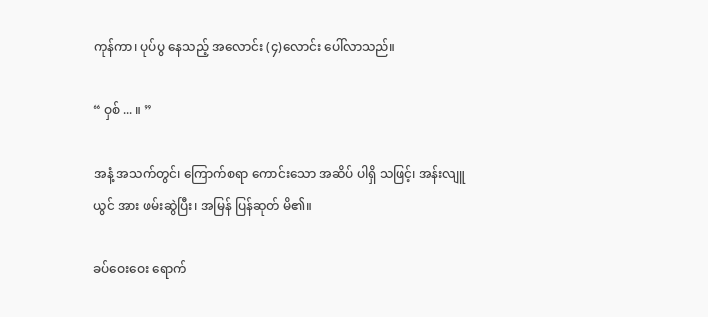ကုန်ကာ၊ ပုပ်ပွ နေသည့် အလောင်း (၄)လောင်း ပေါ်လာသည်။

“ ဝှစ် ... ။ ”

အနံ့ အသက်တွင်၊ ကြောက်စရာ ကောင်းသော အဆိပ် ပါရှိ သဖြင့်၊ အန်းလျူယွင် အား ဖမ်းဆွဲပြီး၊ အမြန် ပြန်ဆုတ် မိ၏။

ခပ်ဝေးဝေး ရောက်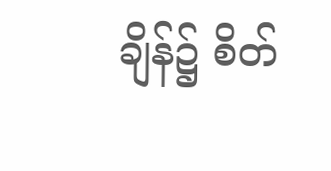ချိန်၌ စိတ်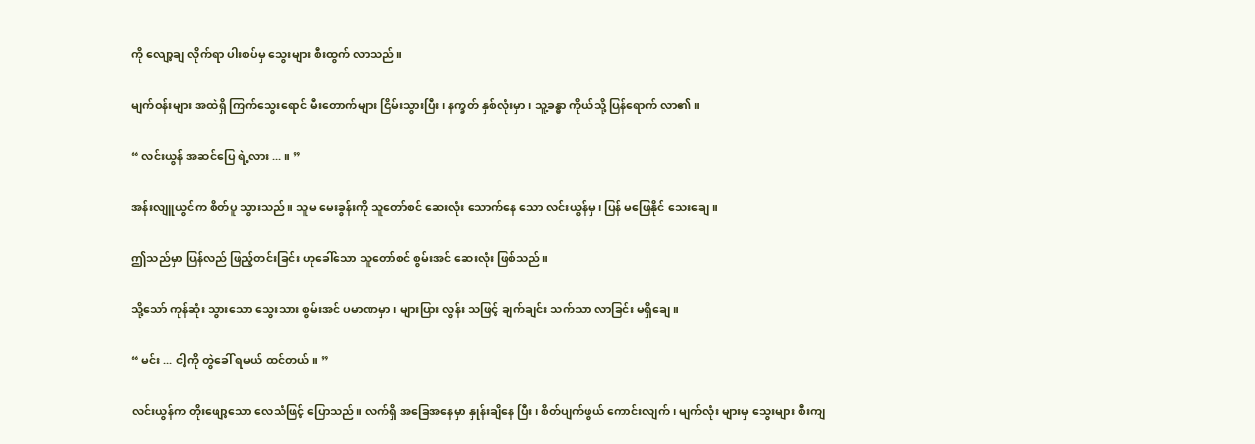ကို လျော့ချ လိုက်ရာ ပါးစပ်မှ သွေးများ စီးထွက် လာသည်။

မျက်ဝန်းများ အထဲရှိ ကြက်သွေးရောင် မီးတောက်များ ငြိမ်းသွားပြီး၊ နက္ခတ် နှစ်လုံးမှာ၊ သူ့ခန္ဓာ ကိုယ်သို့ ပြန်ရောက် လာ၏။

“ လင်းယွန် အဆင်ပြေ ရဲ့လား ... ။ ”

အန်းလျူယွင်က စိတ်ပူ သွားသည်။ သူမ မေးခွန်းကို သူတော်စင် ဆေးလုံး သောက်နေ သော လင်းယွန်မှ၊ ပြန် မဖြေနိုင် သေးချေ။

ဤသည်မှာ ပြန်လည် ဖြည့်တင်းခြင်း ဟုခေါ်သော သူတော်စင် စွမ်းအင် ဆေးလုံး ဖြစ်သည်။

သို့သော် ကုန်ဆုံး သွားသော သွေးသား စွမ်းအင် ပမာဏမှာ၊ များပြား လွန်း သဖြင့် ချက်ချင်း သက်သာ လာခြင်း မရှိချေ။

“ မင်း ... ငါ့ကို တွဲခေါ် ရမယ် ထင်တယ်။ ”

လင်းယွန်က တိုးဖျော့သော လေသံဖြင့် ပြောသည်။ လက်ရှိ အခြေအနေမှာ နှုန်းချိနေ ပြီး၊ စိတ်ပျက်ဖွယ် ကောင်းလျက်၊ မျက်လုံး များမှ သွေးများ စီးကျ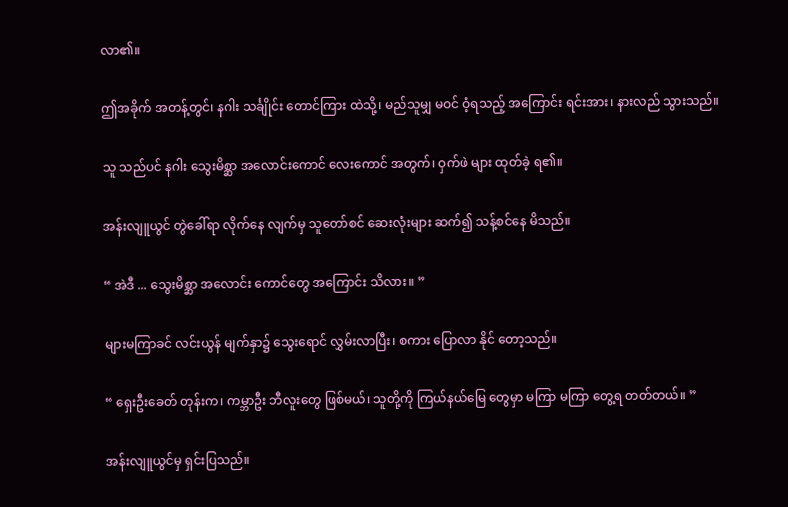လာ၏။

ဤအခိုက် အတန့်တွင်၊ နဂါး သင်္ချိုင်း တောင်ကြား ထဲသို့၊ မည်သူမျှ မဝင် ဝံ့ရသည့် အကြောင်း ရင်းအား၊ နားလည် သွားသည်။

သူ သည်ပင် နဂါး သွေးမိစ္ဆာ အလောင်းကောင် လေးကောင် အတွက်၊ ဝှက်ဖဲ များ ထုတ်ခဲ့ ရ၏။

အန်းလျူယွင် တွဲခေါ်ရာ လိုက်နေ လျက်မှ သူတော်စင် ဆေးလုံးများ ဆက်၍ သန့်စင်နေ မိသည်။

“ အဲဒီ ... သွေးမိစ္ဆာ အလောင်း ကောင်တွေ အကြောင်း သိလား။ ”

များမကြာခင် လင်းယွန် မျက်နှာ၌ သွေးရောင် လွှမ်းလာပြီး၊ စကား ပြောလာ နိုင် တော့သည်။

“ ရှေးဦးခေတ် တုန်းက၊ ကမ္ဘာဦး ဘီလူးတွေ ဖြစ်မယ်၊ သူတို့ကို ကြယ်နယ်မြေ တွေမှာ မကြာ မကြာ တွေ့ရ တတ်တယ်။ ”

အန်းလျူယွင်မှ ရှင်းပြသည်။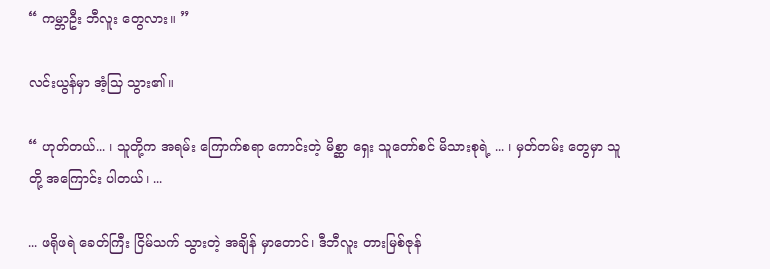“ ကမ္ဘာဦး ဘီလူး တွေလား။ ”

လင်းယွန်မှာ အံ့သြ သွား၏။

“ ဟုတ်တယ်... ၊ သူတို့က အရမ်း ကြောက်စရာ ကောင်းတဲ့ မိစ္ဆာ ရှေး သူတော်စင် မိသားစုရဲ့ ... ၊ မှတ်တမ်း တွေမှာ သူတို့ အကြောင်း ပါတယ်၊ ...

... ဖရိုဖရဲ ခေတ်ကြီး ငြိမ်သက် သွားတဲ့ အချိန် မှာတောင်၊ ဒီဘီလူး တားမြစ်ဇုန်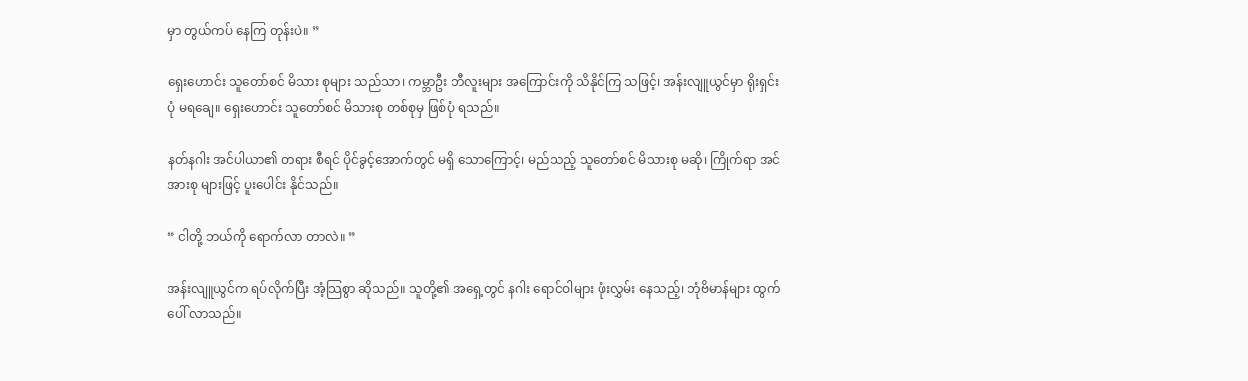မှာ တွယ်ကပ် နေကြ တုန်းပဲ။ ”

ရှေးဟောင်း သူတော်စင် မိသား စုများ သည်သာ၊ ကမ္ဘာဦး ဘီလူးများ အကြောင်းကို သိနိုင်ကြ သဖြင့်၊ အန်းလျူယွင်မှာ ရိုးရှင်းပုံ မရချေ။ ရှေးဟောင်း သူတော်စင် မိသားစု တစ်စုမှ ဖြစ်ပုံ ရသည်။

နတ်နဂါး အင်ပါယာ၏ တရား စီရင် ပိုင်ခွင့်အောက်တွင် မရှိ သောကြောင့်၊ မည်သည့် သူတော်စင် မိသားစု မဆို၊ ကြိုက်ရာ အင်အားစု များဖြင့် ပူးပေါင်း နိုင်သည်။

“ ငါတို့ ဘယ်ကို ရောက်လာ တာလဲ။ ”

အန်းလျူယွင်က ရပ်လိုက်ပြီး အံ့သြစွာ ဆိုသည်။ သူတို့၏ အရှေ့တွင် နဂါး ရောင်ဝါများ ဖုံးလွှမ်း နေသည့်၊ ဘုံဗိမာန်များ ထွက်ပေါ် လာသည်။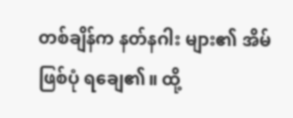တစ်ချိန်က နတ်နဂါး များ၏ အိမ် ဖြစ်ပုံ ရချေ၏။ ထို့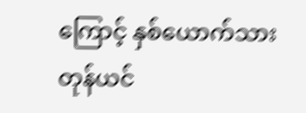ကြောင့် နှစ်ယောက်သား တုန်ယင်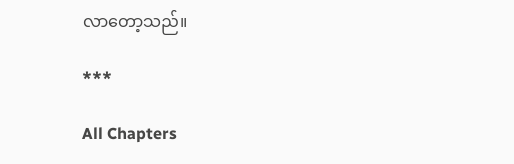လာတော့သည်။

***

All Chapters